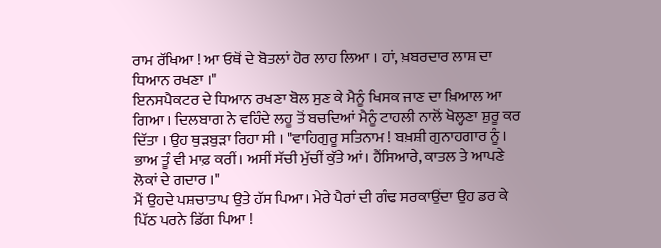ਰਾਮ ਰੱਖਿਆ ! ਆ ਓਥੋਂ ਦੇ ਬੋਤਲਾਂ ਹੋਰ ਲਾਹ ਲਿਆ । ਹਾਂ, ਖ਼ਬਰਦਾਰ ਲਾਸ਼ ਦਾ ਧਿਆਨ ਰਖਣਾ ।"
ਇਨਸਪੈਕਟਰ ਦੇ ਧਿਆਨ ਰਖਣਾ ਬੋਲ ਸੁਣ ਕੇ ਮੈਨੂੰ ਖਿਸਕ ਜਾਣ ਦਾ ਖ਼ਿਆਲ ਆ ਗਿਆ । ਦਿਲਬਾਗ ਨੇ ਵਹਿੰਦੇ ਲਹੂ ਤੋਂ ਬਚਦਿਆਂ ਮੈਨੂੰ ਟਾਹਲੀ ਨਾਲੋਂ ਖੋਲ੍ਹਣਾ ਸ਼ੁਰੂ ਕਰ ਦਿੱਤਾ । ਉਹ ਥੁੜਬੁੜਾ ਰਿਹਾ ਸੀ । "ਵਾਹਿਗੁਰੂ ਸਤਿਨਾਮ ! ਬਖ਼ਸ਼ੀ ਗੁਨਾਹਗਾਰ ਨੂੰ । ਭਾਅ ਤੂੰ ਵੀ ਮਾਫ਼ ਕਰੀਂ। ਅਸੀਂ ਸੱਚੀ ਮੁੱਚੀਂ ਕੁੱਤੇ ਆਂ। ਹੈਂਸਿਆਰੇ, ਕਾਤਲ ਤੇ ਆਪਣੇ ਲੋਕਾਂ ਦੇ ਗਦਾਰ ।"
ਮੈਂ ਉਹਦੇ ਪਸ਼ਚਾਤਾਪ ਉਤੇ ਹੱਸ ਪਿਆ। ਮੇਰੇ ਪੈਰਾਂ ਦੀ ਗੰਢ ਸਰਕਾਉਂਦਾ ਉਹ ਡਰ ਕੇ ਪਿੱਠ ਪਰਨੇ ਡਿੱਗ ਪਿਆ !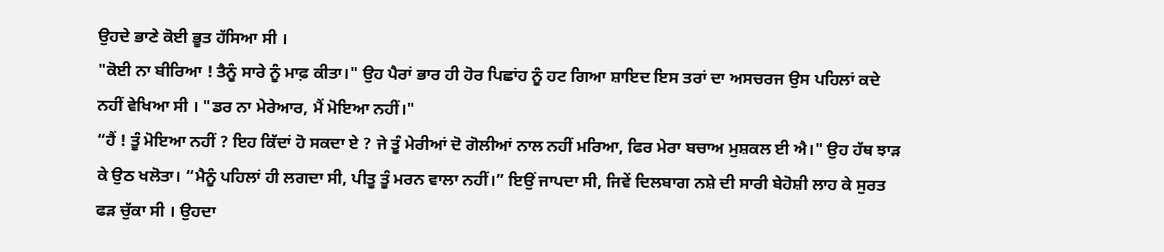ਉਹਦੇ ਭਾਣੇ ਕੋਈ ਭੂਤ ਹੱਸਿਆ ਸੀ ।
"ਕੋਈ ਨਾ ਬੀਰਿਆ ! ਤੈਨੂੰ ਸਾਰੇ ਨੂੰ ਮਾਫ਼ ਕੀਤਾ।" ਉਹ ਪੈਰਾਂ ਭਾਰ ਹੀ ਹੋਰ ਪਿਛਾਂਹ ਨੂੰ ਹਟ ਗਿਆ ਸ਼ਾਇਦ ਇਸ ਤਰਾਂ ਦਾ ਅਸਚਰਜ ਉਸ ਪਹਿਲਾਂ ਕਦੇ ਨਹੀਂ ਵੇਖਿਆ ਸੀ । "ਡਰ ਨਾ ਮੇਰੇਆਰ, ਮੈਂ ਮੋਇਆ ਨਹੀਂ।"
“ਹੈਂ ! ਤੂੰ ਮੋਇਆ ਨਹੀਂ ? ਇਹ ਕਿੱਦਾਂ ਹੋ ਸਕਦਾ ਏ ? ਜੇ ਤੂੰ ਮੇਰੀਆਂ ਦੋ ਗੋਲੀਆਂ ਨਾਲ ਨਹੀਂ ਮਰਿਆ, ਫਿਰ ਮੇਰਾ ਬਚਾਅ ਮੁਸ਼ਕਲ ਈ ਐ।" ਉਹ ਹੱਥ ਝਾੜ ਕੇ ਉਠ ਖਲੋਤਾ। “ਮੈਨੂੰ ਪਹਿਲਾਂ ਹੀ ਲਗਦਾ ਸੀ, ਪੀਤੂ ਤੂੰ ਮਰਨ ਵਾਲਾ ਨਹੀਂ।” ਇਉਂ ਜਾਪਦਾ ਸੀ, ਜਿਵੇਂ ਦਿਲਬਾਗ ਨਸ਼ੇ ਦੀ ਸਾਰੀ ਬੇਹੋਸ਼ੀ ਲਾਹ ਕੇ ਸੁਰਤ ਫੜ ਚੁੱਕਾ ਸੀ । ਉਹਦਾ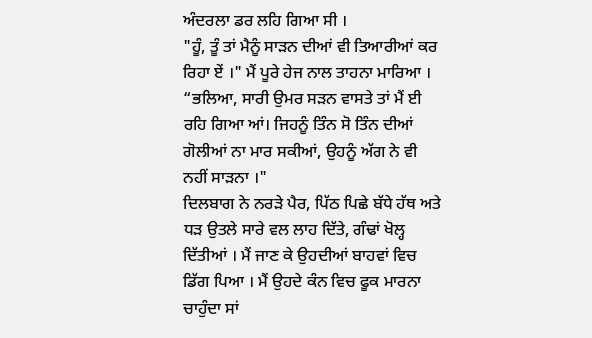ਅੰਦਰਲਾ ਡਰ ਲਹਿ ਗਿਆ ਸੀ ।
"ਹੂੰ, ਤੂੰ ਤਾਂ ਮੈਨੂੰ ਸਾੜਨ ਦੀਆਂ ਵੀ ਤਿਆਰੀਆਂ ਕਰ ਰਿਹਾ ਏਂ ।" ਮੈਂ ਪੂਰੇ ਹੇਜ ਨਾਲ ਤਾਹਨਾ ਮਾਰਿਆ ।
“ਭਲਿਆ, ਸਾਰੀ ਉਮਰ ਸੜਨ ਵਾਸਤੇ ਤਾਂ ਮੈਂ ਈ ਰਹਿ ਗਿਆ ਆਂ। ਜਿਹਨੂੰ ਤਿੰਨ ਸੋ ਤਿੰਨ ਦੀਆਂ ਗੋਲੀਆਂ ਨਾ ਮਾਰ ਸਕੀਆਂ, ਉਹਨੂੰ ਅੱਗ ਨੇ ਵੀ ਨਹੀਂ ਸਾੜਨਾ ।"
ਦਿਲਬਾਗ ਨੇ ਨਰੜੇ ਪੈਰ, ਪਿੱਠ ਪਿਛੇ ਬੱਧੇ ਹੱਥ ਅਤੇ ਧੜ ਉਤਲੇ ਸਾਰੇ ਵਲ ਲਾਹ ਦਿੱਤੇ, ਗੰਢਾਂ ਖੋਲ੍ਹ ਦਿੱਤੀਆਂ । ਮੈਂ ਜਾਣ ਕੇ ਉਹਦੀਆਂ ਬਾਹਵਾਂ ਵਿਚ ਡਿੱਗ ਪਿਆ । ਮੈਂ ਉਹਦੇ ਕੰਨ ਵਿਚ ਫੂਕ ਮਾਰਨਾ ਚਾਹੁੰਦਾ ਸਾਂ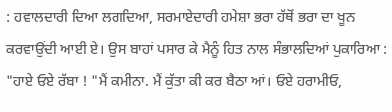: ਹਵਾਲਦਾਰੀ ਦਿਆ ਲਗਦਿਆ, ਸਰਮਾਏਦਾਰੀ ਹਮੇਸ਼ਾ ਭਰਾ ਹੱਥੋਂ ਭਰਾ ਦਾ ਖੂਨ ਕਰਵਾਉਂਦੀ ਆਈ ਏ। ਉਸ ਬਾਹਾਂ ਪਸਾਰ ਕੇ ਮੈਨੂੰ ਹਿਤ ਨਾਲ ਸੰਭਾਲਦਿਆਂ ਪੁਕਾਰਿਆ :
"ਹਾਏ ਓਏ ਰੱਬਾ ! "ਮੈਂ ਕਮੀਨਾ. ਮੈਂ ਕੁੱਤਾ ਕੀ ਕਰ ਬੈਠਾ ਆਂ। ਓਏ ਹਰਾਮੀਓ,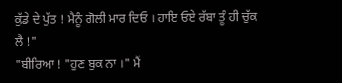ਕੁੱਡੇ ਦੇ ਪੁੱਤ ! ਮੈਨੂੰ ਗੋਲੀ ਮਾਰ ਦਿਓ । ਹਾਇ ਓਏ ਰੱਬਾ ਤੂੰ ਹੀ ਚੁੱਕ ਲੈ !"
"ਬੀਰਿਆ ! "ਹੁਣ ਬੁਕ ਨਾ ।" ਮੈਂ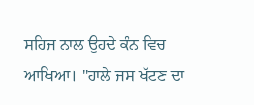ਸਹਿਜ ਨਾਲ ਉਹਦੇ ਕੰਨ ਵਿਚ ਆਖਿਆ। "ਹਾਲੇ ਜਸ ਖੱਟਣ ਦਾ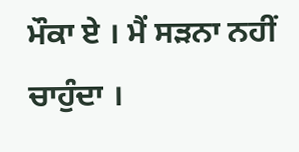ਮੌਕਾ ਏ । ਮੈਂ ਸੜਨਾ ਨਹੀਂ ਚਾਹੁੰਦਾ ।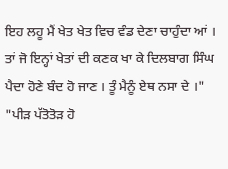ਇਹ ਲਹੂ ਮੈਂ ਖੇਤ ਖੇਤ ਵਿਚ ਵੰਡ ਦੇਣਾ ਚਾਹੁੰਦਾ ਆਂ । ਤਾਂ ਜੋ ਇਨ੍ਹਾਂ ਖੇਤਾਂ ਦੀ ਕਣਕ ਖਾ ਕੇ ਦਿਲਬਾਗ ਸਿੰਘ ਪੈਦਾ ਹੋਣੇ ਬੰਦ ਹੋ ਜਾਣ । ਤੂੰ ਮੈਨੂੰ ਏਥ ਨਸਾ ਦੇ ।"
"ਪੀੜ ਪੱਤੋਤੋੜ ਹੋ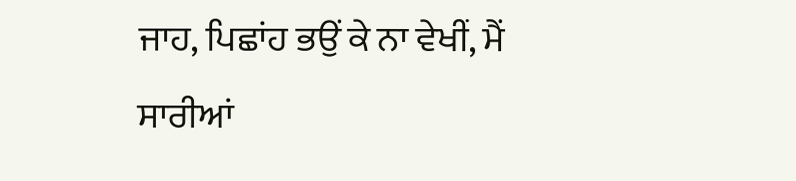ਜਾਹ, ਪਿਛਾਂਹ ਭਉਂ ਕੇ ਨਾ ਵੇਖੀਂ, ਮੈਂ ਸਾਰੀਆਂ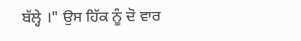ਬੱਲ੍ਹੇ ।" ਉਸ ਹਿੱਕ ਨੂੰ ਦੋ ਵਾਰ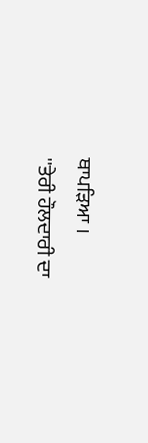ਥਾਪੜਿਆ ।
''ਤੇਰੀ ਹੌਲਦਾਰੀ ਦਾ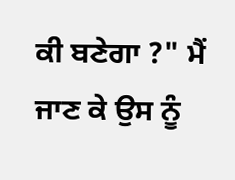ਕੀ ਬਣੇਗਾ ?" ਮੈਂ ਜਾਣ ਕੇ ਉਸ ਨੂੰ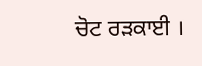ਚੋਟ ਰੜਕਾਈ ।